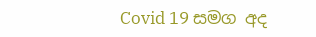Covid 19 සමග අද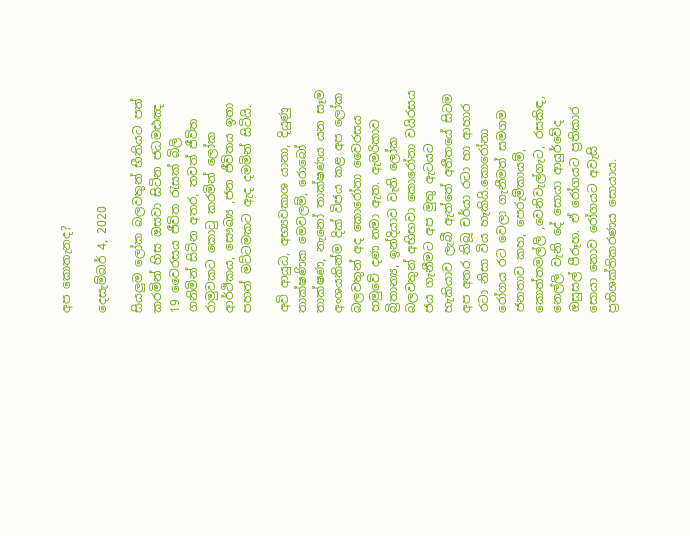අප කොතැනද?

දෙසැම්බර් 4, 2020

සියලුම ලෝක බලවතුන් භීතියට පත් කරමින් හිස ඔසවා සිටින ජධමඪඤ 19 වෛරසය ජීවිත රැසක් බිලි ගනිමින් සිටින අතර, තවත් ජීවිත රාමුවකට කොටු කරමින් ලෝක ආර්ථිකය, සෞඛ්‍ය ,ජන ජීවිතය ඉතා පහත් මට්ටමකට ඇද දමමින් සිටියි.

අවි ආයුධ, අභ්‍යවකාශ යානා, දියුණු තාක්ෂණික මෙවලම්, රොබෝ තාක්ෂණ, නැනෝ තාක්ෂණය යන සෑම අංශයකින්ම දික් විජය කළ අප ලෝක බලවතුන් අද කොරෝනා වෛරසය හමුවේ දණ නමා ඇත. ඇමරිකාව බ්‍රිතාන්‍ය, ඉන්දියාව වැනි ලෝක බලවතුන් අභිභවා කොරෝනා වයිරසය ජය ගැනීමට අප මුතු ඇටයට හැකියාව ලැබී ඇත්තේ අතීතයේ සිටම අප අතර තිබූ චර්යා රටා හා ආහාර රටා නිසා විය හැකියි.කොරෝනා රෝගය රට වෙලා ගැනීමත් සමගම ජනතාව කහ, පෙරුම්කායම්, කොත්තමල්ලි ,වෙනිවැල්ගැට, රසකිඳ, නෙල්ලි වැනි දේ සොයා ආයුර්වේද ඔසුසල් පීරූහ. ඒ රෝගයට ප්‍රතිකාර සොයා නොව රෝගයට අවැසි ප්‍රතිශක්තිකරණය සොයාය.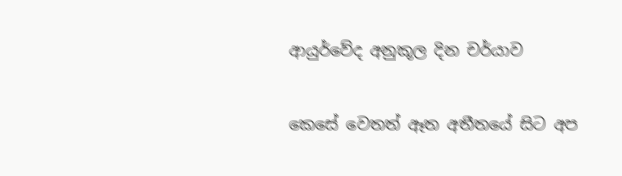ආයුර්වේද අනුකූල දින චර්යාව

කෙසේ වෙතත් ඈත අතීතයේ සිට අප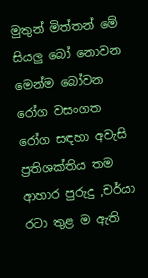මුතුන් මිත්තන් මේ සියලු බෝ නොවන මෙන්ම බෝවන රෝග වසංගත රෝග සඳහා අවැසි ප්‍රතිශක්තිය තම ආහාර පුරුදු ,චර්යා රටා තුළ ම ඇති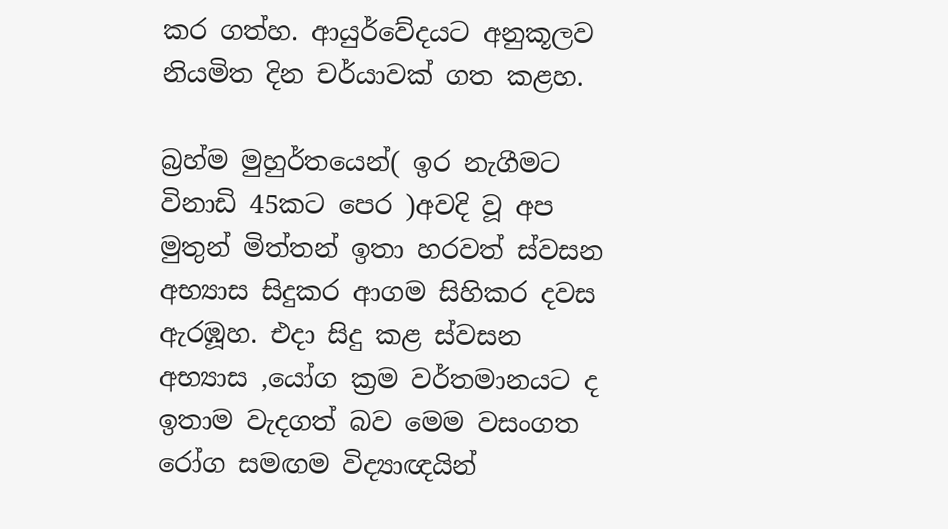කර ගත්හ. ආයුර්වේදයට අනුකූලව නියමිත දින චර්යාවක් ගත කළහ.

බ්‍රහ්ම මුහුර්තයෙන්( ඉර නැගීමට විනාඩි 45කට පෙර )අවදි වූ අප මුතුන් මිත්තන් ඉතා හරවත් ස්වසන අභ්‍යාස සිදුකර ආගම සිහිකර දවස ඇරඹූහ. එදා සිදු කළ ස්වසන අභ්‍යාස ,යෝග ක්‍රම වර්තමානයට ද ඉතාම වැදගත් බව මෙම වසංගත රෝග සමඟම විද්‍යාඥයින්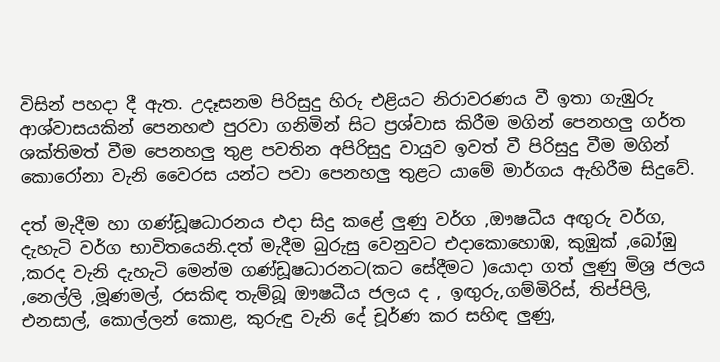විසින් පහදා දී ඇත. උදෑසනම පිරිසුදු හිරු එළියට නිරාවරණය වී ඉතා ගැඹුරු ආශ්වාසයකින් පෙනහළු පුරවා ගනිමින් සිට ප්‍රශ්වාස කිරීම මගින් පෙනහලු ගර්ත ශක්තිමත් වීම පෙනහලු තුළ පවතින අපිරිසුදු වායුව ඉවත් වී පිරිසුදු වීම මගින් කොරෝනා වැනි වෛරස යන්ට පවා පෙනහලු තුළට යාමේ මාර්ගය ඇහිරීම සිදුවේ.

දත් මැදීම හා ගණ්ඩූෂධාරනය එදා සිදු කළේ ලුණු වර්ග ,ඖෂධීය අඟුරු වර්ග, දැහැටි වර්ග භාවිතයෙනි.දත් මැදීම බුරුසු වෙනුවට එදාකොහොඹ, කුඹුක් ,බෝඹු ,කරද වැනි දැහැටි මෙන්ම ගණ්ඩූෂධාරනට(කට සේදීමට )යොදා ගත් ලුණු මිශ්‍ර ජලය ,නෙල්ලි ,මූණමල්, රසකිඳ තැම්බූ ඖෂධීය ජලය ද , ඉඟුරු,ගම්මිරිස්, තිප්පිලි, එනසාල්, කොල්ලන් කොළ, කුරුඳු වැනි දේ චූර්ණ කර සහිඳ ලුණු,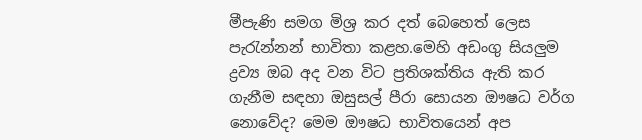මීපැණි සමග මිශ්‍ර කර දත් බෙහෙත් ලෙස පැරැන්නන් භාවිතා කළහ.මෙහි අඩංගු සියලුම ද්‍රව්‍ය ඔබ අද වන විට ප්‍රතිශක්තිය ඇති කර ගැනීම සඳහා ඔසුසල් පීරා සොයන ඖෂධ වර්ග නොවේද? මෙම ඖෂධ භාවිතයෙන් අප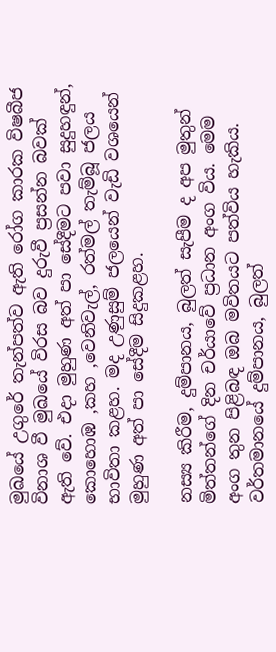මුඛයේ උගුරේ තැන්පත්ව ඇති රෝග කාරක විෂබීජ විනාශ වී මුඛයේ විරස බව දුරුවී ප්‍රසන්න බවක් ඇති වේ. එදා මුහුණ අත් පා සේදීමට පවා සුදුහඳුන්, කොහොඹ ,කහ ,වෙනිවැල්, රත්මල් තැම්බූ ජලය භාවිතා කළහ. මද උණුසුම් ජලයෙන් වැඩි වශයෙන් මුහුණ අත් පා සේදීම සිදුකළහ.

නස්‍ය කිරීම, දුම්පානය, බුලත් සැපීම ද අප මුතුන් මිත්තන්ගේ දින චර්යාවේ ප්‍රධාන අංග විය. මෙම අංග තුන පිළිබඳ ඔබ මවිතයට පත්විය හැකිය. වර්තමානයේ දුම්පානය, බුලත්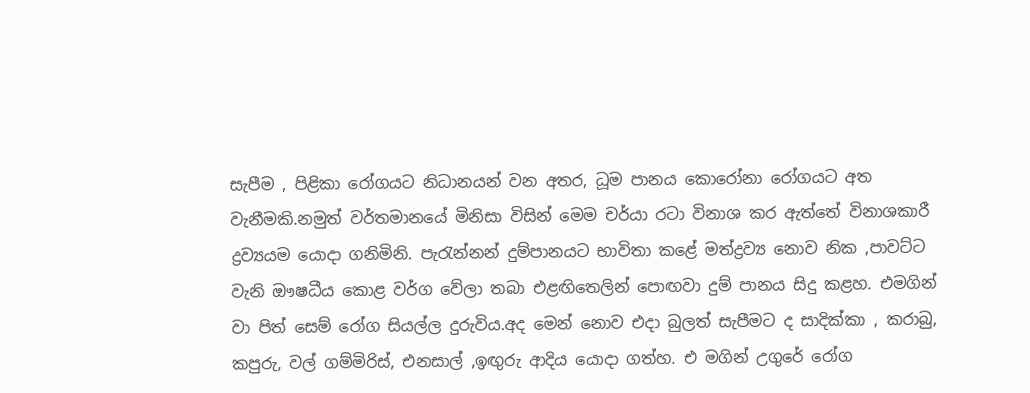සැපීම , පිළිකා රෝගයට නිධානයන් වන අතර, ධූම පානය කොරෝනා රෝගයට අත වැනීමකි.නමුත් වර්තමානයේ මිනිසා විසින් මෙම චර්යා රටා විනාශ කර ඇත්තේ විනාශකාරී ද්‍රව්‍යයම යොදා ගනිමිනි. පැරැන්නන් දුම්පානයට භාවිතා කළේ මත්ද්‍රව්‍ය නොව නික ,පාවට්ට වැනි ඖෂධීය කොළ වර්ග වේලා තබා එළඟිතෙලින් පොඟවා දුම් පානය සිදු කළහ. එමගින් වා පිත් සෙම් රෝග සියල්ල දුරුවිය.අද මෙන් නොව එදා බුලත් සැපීමට ද සාදික්කා , කරාබු, කපුරු, වල් ගම්මිරිස්, එනසාල් ,ඉඟුරු ආදිය යොදා ගත්හ. එ මගින් උගුරේ රෝග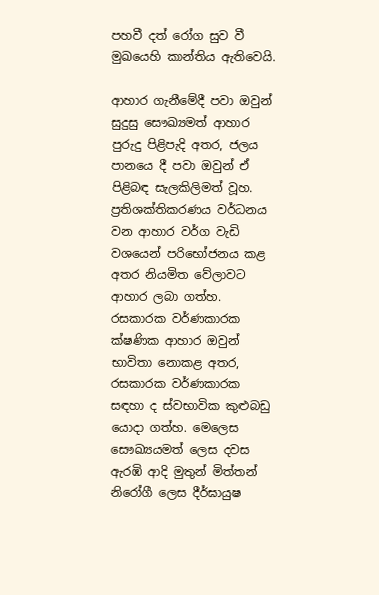පහවී දත් රෝග සුව වී මුඛයෙහි කාන්තිය ඇතිවෙයි.

ආහාර ගැනීමේදී පවා ඔවුන් සුදුසු සෞඛ්‍යමත් ආහාර පුරුදු පිළිපැදි අතර, ජලය පානයෙ දී පවා ඔවුන් ඒ පිළිබඳ සැලකිලිමත් වූහ. ප්‍රතිශක්තිකරණය වර්ධනය වන ආහාර වර්ග වැඩි වශයෙන් පරිභෝජනය කළ අතර නියමිත වේලාවට ආහාර ලබා ගත්හ. රසකාරක වර්ණකාරක ක්ෂණික ආහාර ඔවුන් භාවිතා නොකළ අතර, රසකාරක වර්ණකාරක සඳහා ද ස්වභාවික කුළුබඩු යොදා ගත්හ. මෙලෙස සෞඛ්‍යයමත් ලෙස දවස ඇරඹි ආදි මුතුන් මිත්තන් නිරෝගී ලෙස දීර්ඝායුෂ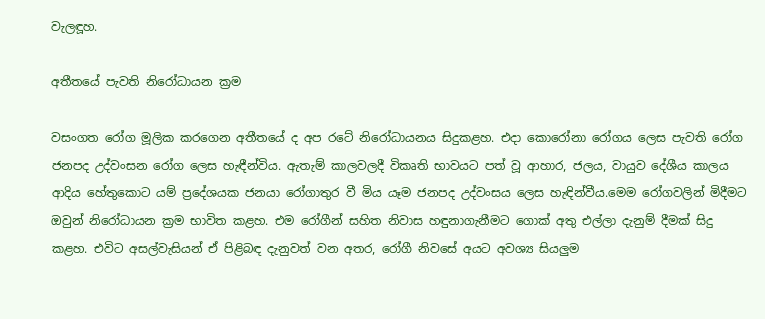වැලඳූහ.

අතීතයේ පැවති නිරෝධායන ක්‍රම

වසංගත රෝග මූලික කරගෙන අතීතයේ ද අප රටේ නිරෝධායනය සිදුකළහ. එදා කොරෝනා රෝගය ලෙස පැවති රෝග ජනපද උද්වංසන රෝග ලෙස හැඳීන්විය. ඇතැම් කාලවලදී විකෘති භාවයට පත් වූ ආහාර, ජලය, වායුව දේශීය කාලය ආදිය හේතුකොට යම් ප්‍රදේශයක ජනයා රෝගාතුර වී මිය යෑම ජනපද උද්වංසය ලෙස හැඳින්වීය.මෙම රෝගවලින් මිදීමට ඔවුන් නිරෝධායන ක්‍රම භාවිත කළහ. එම රෝගීන් සහිත නිවාස හඳුනාගැනීමට ගොක් අතු එල්ලා දැනුම් දීමක් සිදු කළහ. එවිට අසල්වැසියන් ඒ පිළිබඳ දැනුවත් වන අතර, රෝගී නිවසේ අයට අවශ්‍ය සියලුම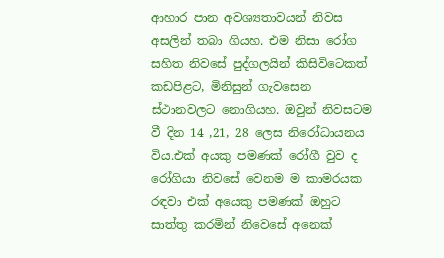ආහාර පාන අවශ්‍යතාවයන් නිවස අසලින් තබා ගියහ. එම නිසා රෝග සහිත නිවසේ පුද්ගලයින් කිසිවිටෙකත් කඩපිළට, මිනිසුන් ගැවසෙන ස්ථානවලට නොගියහ. ඔවුන් නිවසටම වී දින 14 ,21, 28 ලෙස නිරෝධායනය විය.එක් අයකු පමණක් රෝගී වුව ද රෝගියා නිවසේ වෙනම ම කාමරයක රඳවා එක් අයෙකු පමණක් ඔහුට සාත්තු කරමින් නිවෙසේ අනෙක්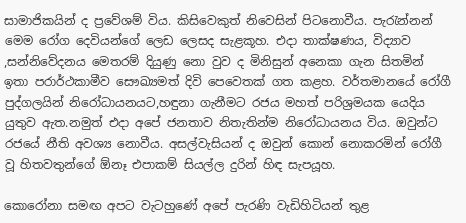සාමාජිකයින් ද ප්‍රවේශම් විය. කිසිවෙකුත් නිවෙසින් පිටනොවීය. පැරැන්නන් මෙම රෝග දෙවියන්ගේ ලෙඩ ලෙසද සැළකූහ. එදා තාක්ෂණය, විද්‍යාව ,සන්නිවේදනය මෙතරම් දියුණු නො වුව ද මිනිසුන් අනෙකා ගැන සිතමින් ඉතා පරාර්ථකාමීව සෞඛ්‍යමත් දිවි පෙවෙතක් ගත කළහ. වර්තමානයේ රෝගී පුද්ගලයින් නිරෝධායනයට,හඳුනා ගැනීමට රජය මහත් පරිශ්‍රමයක යෙදිය යුතුව ඇත.නමුත් එදා අපේ ජනතාව නිතැතින්ම නිරෝධායනය විය. ඔවුන්ට රජයේ නීති අවශ්‍ය නොවීය. අසල්වැසියන් ද ඔවුන් කොන් නොකරමින් රෝගී වූ හිතවතුන්ගේ ඕනෑ එපාකම් සියල්ල දුරින් හිඳ සැපයූහ.

කොරෝනා සමඟ අපට වැටහුණේ අපේ පැරණි වැඩිහිටියන් තුළ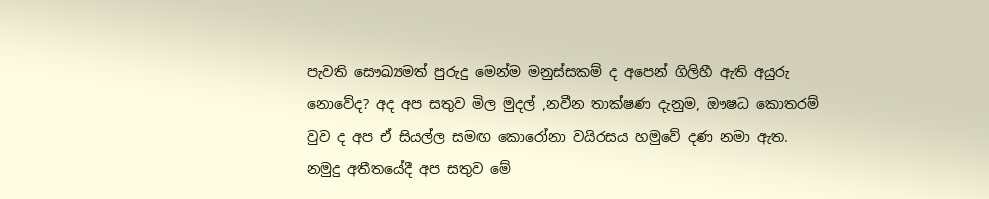පැවති සෞඛ්‍යමත් පුරුදු මෙන්ම මනුස්සකම් ද අපෙන් ගිලිහී ඇති අයුරු නොවේද? අද අප සතුව මිල මුදල් ,නවීන තාක්ෂණ දැනුම, ඖෂධ කොතරම් වුව ද අප ඒ සියල්ල සමඟ කොරෝනා වයිරසය හමුවේ දණ නමා ඇත. නමුදු අතීතයේදී අප සතුව මේ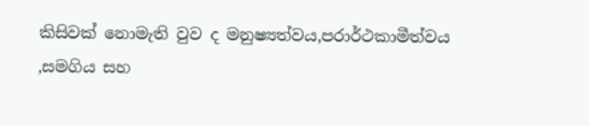කිසිවක් නොමැති වුව ද මනුෂ්‍යත්වය,පරාර්ථකාමීත්වය ,සමගිය සහ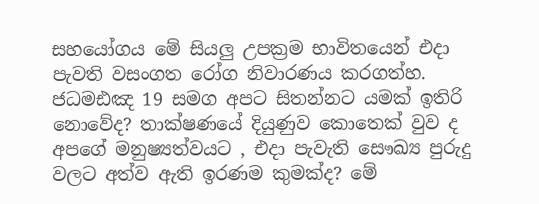සහයෝගය මේ සියලු උපක්‍රම භාවිතයෙන් එදා පැවති වසංගත රෝග නිවාරණය කරගත්හ. ජධමඪඤ 19 සමග අපට සිතන්නට යමක් ඉතිරි නොවේද? තාක්ෂණයේ දියුණුව කොතෙක් වුව ද අපගේ මනුෂ්‍යත්වයට , එදා පැවැති සෞඛ්‍ය පුරුදු වලට අත්ව ඇති ඉරණම කුමක්ද? මේ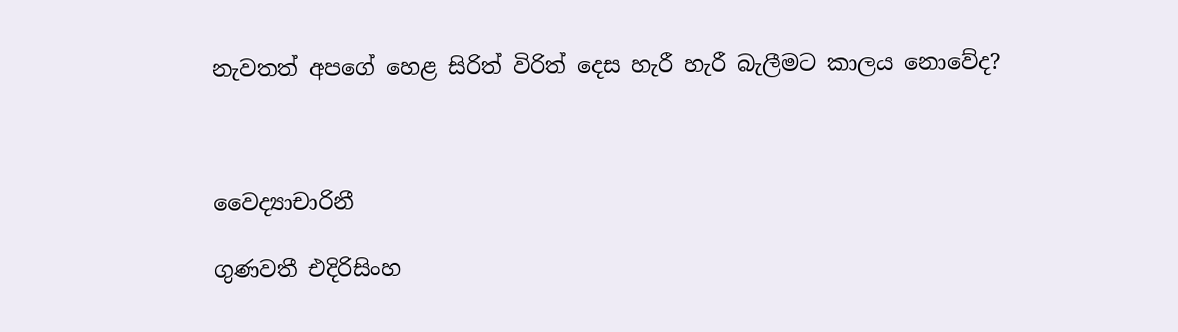නැවතත් අපගේ හෙළ සිරිත් විරිත් දෙස හැරී හැරී බැලීමට කාලය නොවේද?



වෛද්‍යාචාරිනී

ගුණවතී එදිරිසිංහ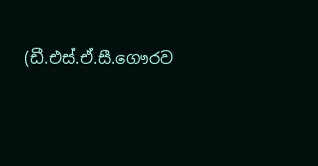(ඩී.එස්.ඒ.සී.ගෞරව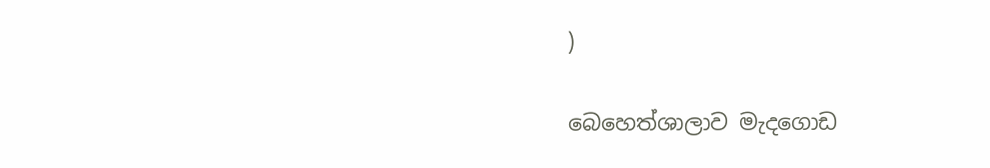)

බෙහෙත්ශාලාව මැදගොඩ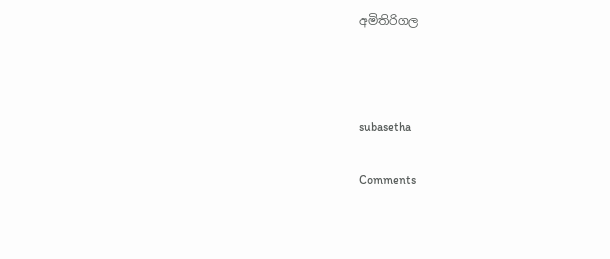අමිතිරිගල



subasetha

Comments